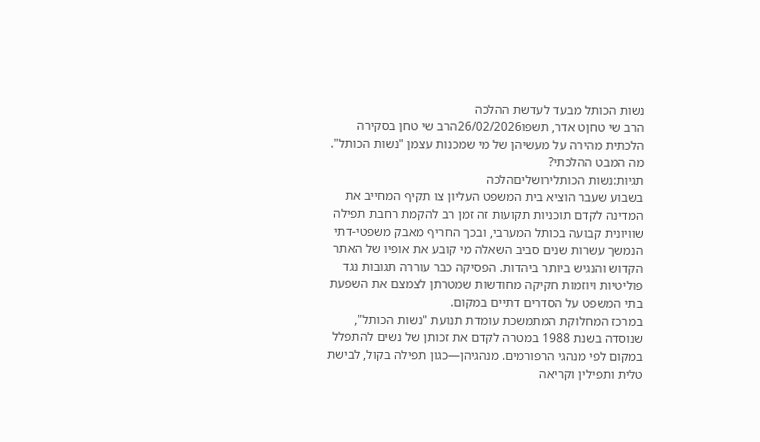נשות הכותל מבעד לעדשת ההלכה
הרב שי טחןט אדר, תשפו26/02/2026הרב שי טחן בסקירה הלכתית מהירה על מעשיהן של מי שמכנות עצמן "נשות הכותל". מה המבט ההלכתי?
תגיות:נשות הכותלירושליםהלכה
בשבוע שעבר הוציא בית המשפט העליון צו תקיף המחייב את המדינה לקדם תוכניות תקועות זה זמן רב להקמת רחבת תפילה שוויונית קבועה בכותל המערבי, ובכך החריף מאבק משפטי-דתי הנמשך עשרות שנים סביב השאלה מי קובע את אופיו של האתר הקדוש והנגיש ביותר ביהדות. הפסיקה כבר עוררה תגובות נגד פוליטיות ויוזמות חקיקה מחודשות שמטרתן לצמצם את השפעת בתי המשפט על הסדרים דתיים במקום.
במרכז המחלוקת המתמשכת עומדת תנועת "נשות הכותל", שנוסדה בשנת 1988 במטרה לקדם את זכותן של נשים להתפלל במקום לפי מנהגי הרפורמים. מנהגיהן—כגון תפילה בקול, לבישת טלית ותפילין וקריאה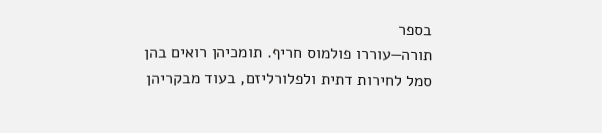בספר
תורה—עוררו פולמוס חריף. תומכיהן רואים בהן סמל לחירות דתית ולפלורליזם, בעוד מבקריהן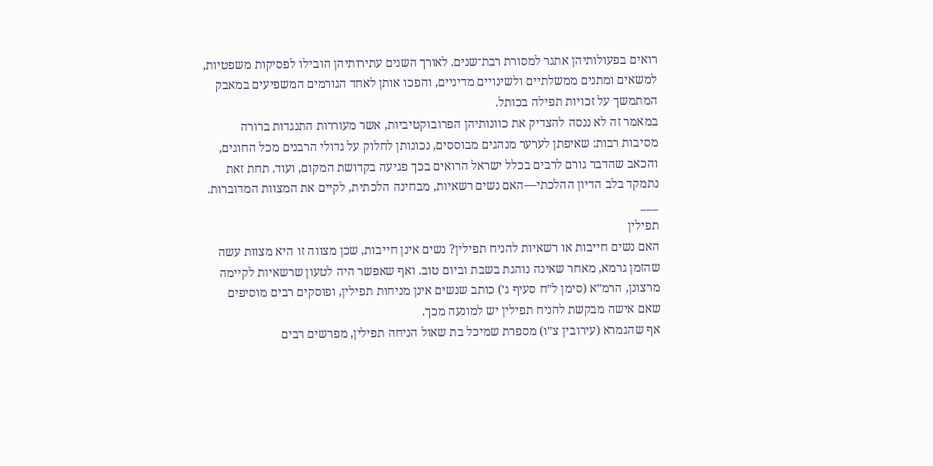רואים בפעולותיהן אתגר למסורת רבת־שנים. לאורך השנים עתירותיהן הובילו לפסיקות משפטיות, למשאים ומתנים ממשלתיים ולשינויים מדיניים, והפכו אותן לאחד הגורמים המשפיעים במאבק המתמשך על זכויות תפילה בכותל.
במאמר זה לא ננסה להצדיק את כוונותיהן הפרובוקטיביות, אשר מעוררות התנגדות ברורה מסיבות רבות: שאיפתן לערער מנהגים מבוססים, נכונותן לחלוק על גדולי הרבנים מכל החוגים, והכאב שהדבר גורם לרבים בכלל ישראל הרואים בכך פגיעה בקדושת המקום, ועוד. תחת זאת נתמקד בלב הדיון ההלכתי—האם נשים רשאיות, מבחינה הלכתית, לקיים את המצוות המדוברות.
___
תפילין
האם נשים חייבות או רשאיות להניח תפילין? נשים אינן חייבות, שכן מצווה זו היא מצוות עשה שהזמן גרמא, מאחר שאינה נוהגת בשבת וביום טוב. ואף שאפשר היה לטעון שרשאיות לקיימה מרצונן, הרמ״א (סימן ל״ח סעיף ג׳) כותב שנשים אינן מניחות תפילין, ופוסקים רבים מוסיפים שאם אישה מבקשת להניח תפילין יש למונעה מכך.
אף שהגמרא (עירובין צ״ו) מספרת שמיכל בת שאול הניחה תפילין, מפרשים רבים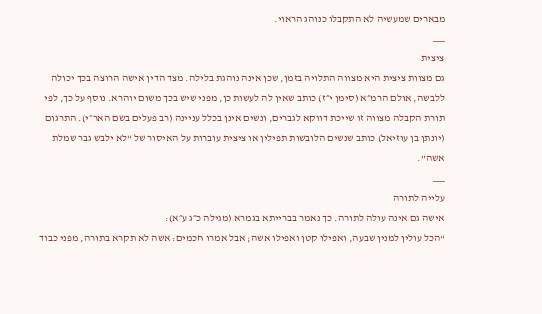מבארים שמעשיה לא התקבלו כנוהג הראוי.
___
ציצית
גם מצוות ציצית היא מצווה התלויה בזמן, שכן אינה נוהגת בלילה. מצד הדין אישה הרוצה בכך יכולה ללבשה, אולם הרמ״א (סימן י״ז) כותב שאין לה לעשות כן, מפני שיש בכך משום יוהרא. נוסף על כך, לפי תורת הקבלה מצווה זו שייכת דווקא לגברים, ונשים אינן בכלל עניינה (רב פעלים בשם האר״י). התרגום (יונתן בן עוזיאל) כותב שנשים הלובשות תפילין או ציצית עוברות על האיסור של “לא ילבש גבר שמלת אשה”.
___
עלייה לתורה
אישה גם אינה עולה לתורה. כך נאמר בברייתא בגמרא (מגילה כ״ג ע״א):
“הכל עולין למנין שבעה, ואפילו קטן ואפילו אשה; אבל אמרו חכמים: אשה לא תקרא בתורה, מפני כבוד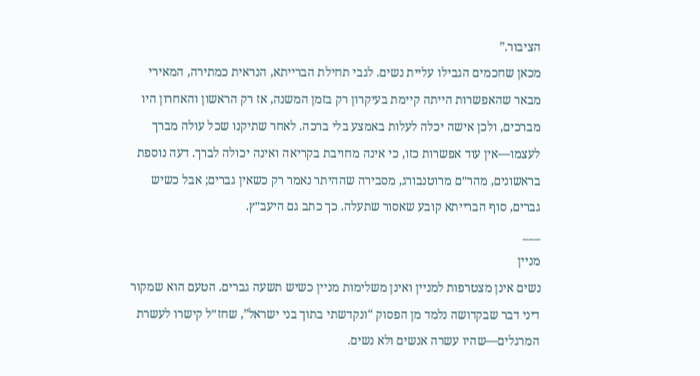הציבור.”
מכאן שחכמים הגבילו עליית נשים. לגבי תחילת הברייתא, הנראית כמתירה, המאירי מבאר שהאפשרות הייתה קיימת בעיקרון רק בזמן המשנה, אז רק הראשון והאחרון היו מברכים, ולכן אישה יכלה לעלות באמצע בלי ברכה. לאחר שתיקנו שכל עולה מברך לעצמו—אין עוד אפשרות כזו, כי אינה מחויבת בקריאה ואינה יכולה לברך. דעה נוספת בראשונים, מהר״ם מרוטנבורג, מסבירה שההיתר נאמר רק כשאין גברים; אבל כשיש גברים, סוף הברייתא קובע שאסור שתעלה. כך כתב גם היעב״ץ.
___
מניין
נשים אינן מצטרפות למניין ואינן משלימות מניין כשיש תשעה גברים. הטעם הוא שמקור דיני דבר שבקדושה נלמד מן הפסוק “ונקדשתי בתוך בני ישראל”, שחז״ל קישרו לעשרת המרגלים—שהיו עשרה אנשים ולא נשים.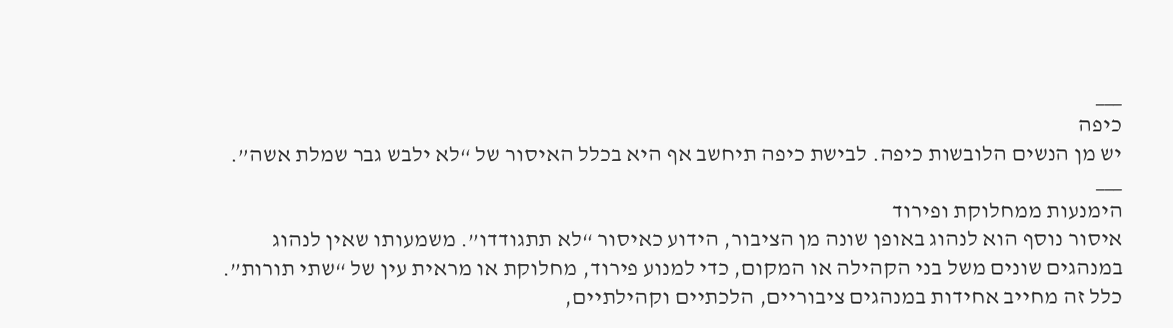___
כיפה
יש מן הנשים הלובשות כיפה. לבישת כיפה תיחשב אף היא בכלל האיסור של “לא ילבש גבר שמלת אשה”.
___
הימנעות ממחלוקת ופירוד
איסור נוסף הוא לנהוג באופן שונה מן הציבור, הידוע כאיסור “לא תתגודדו”. משמעותו שאין לנהוג במנהגים שונים משל בני הקהילה או המקום, כדי למנוע פירוד, מחלוקת או מראית עין של “שתי תורות”. כלל זה מחייב אחידות במנהגים ציבוריים, הלכתיים וקהילתיים,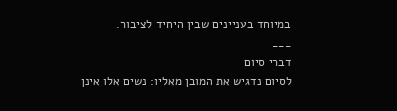במיוחד בעניינים שבין היחיד לציבור.
___
דברי סיום
לסיום נדגיש את המובן מאליו: נשים אלו אינן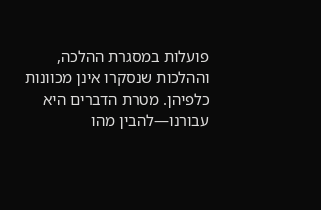פועלות במסגרת ההלכה, וההלכות שנסקרו אינן מכוונות כלפיהן. מטרת הדברים היא עבורנו—להבין מהו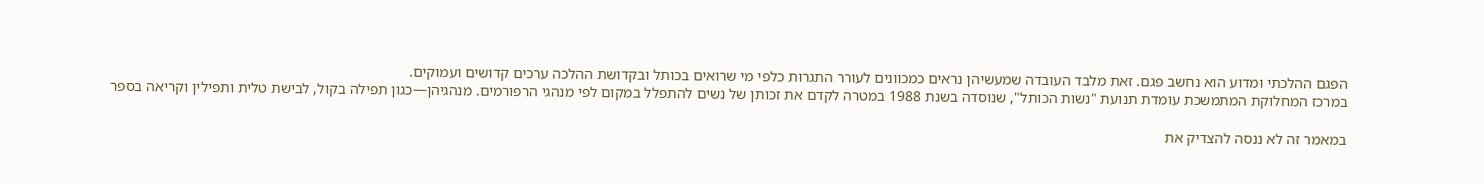הפגם ההלכתי ומדוע הוא נחשב פגם. זאת מלבד העובדה שמעשיהן נראים כמכוונים לעורר התגרות כלפי מי שרואים בכותל ובקדושת ההלכה ערכים קדושים ועמוקים.
במרכז המחלוקת המתמשכת עומדת תנועת "נשות הכותל", שנוסדה בשנת 1988 במטרה לקדם את זכותן של נשים להתפלל במקום לפי מנהגי הרפורמים. מנהגיהן—כגון תפילה בקול, לבישת טלית ותפילין וקריאה בספר

במאמר זה לא ננסה להצדיק את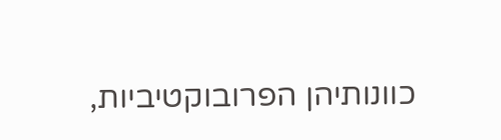כוונותיהן הפרובוקטיביות,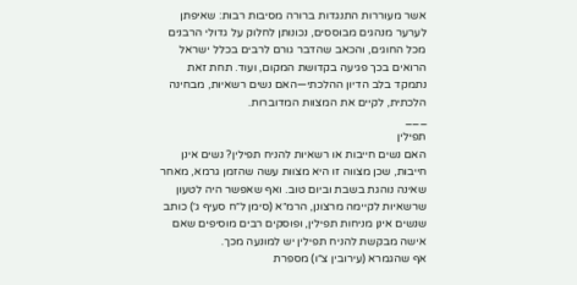אשר מעוררות התנגדות ברורה מסיבות רבות: שאיפתן לערער מנהגים מבוססים, נכונותן לחלוק על גדולי הרבנים מכל החוגים, והכאב שהדבר גורם לרבים בכלל ישראל הרואים בכך פגיעה בקדושת המקום, ועוד. תחת זאת נתמקד בלב הדיון ההלכתי—האם נשים רשאיות, מבחינה הלכתית, לקיים את המצוות המדוברות.
___
תפילין
האם נשים חייבות או רשאיות להניח תפילין? נשים אינן חייבות, שכן מצווה זו היא מצוות עשה שהזמן גרמא, מאחר שאינה נוהגת בשבת וביום טוב. ואף שאפשר היה לטעון שרשאיות לקיימה מרצונן, הרמ״א (סימן ל״ח סעיף ג׳) כותב שנשים אינן מניחות תפילין, ופוסקים רבים מוסיפים שאם אישה מבקשת להניח תפילין יש למונעה מכך.
אף שהגמרא (עירובין צ״ו) מספרת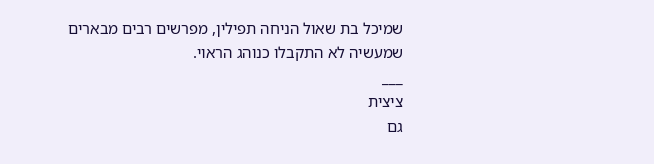שמיכל בת שאול הניחה תפילין, מפרשים רבים מבארים שמעשיה לא התקבלו כנוהג הראוי.
___
ציצית
גם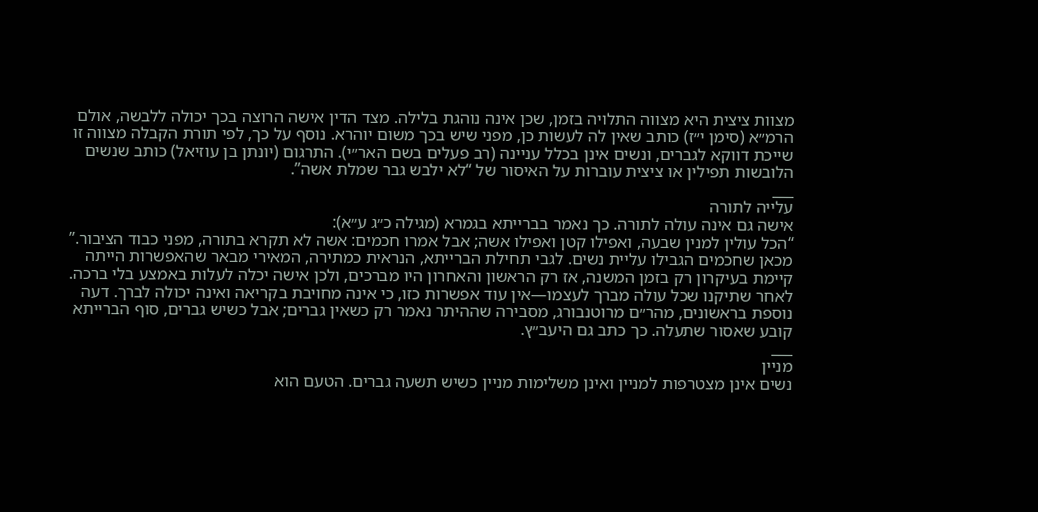מצוות ציצית היא מצווה התלויה בזמן, שכן אינה נוהגת בלילה. מצד הדין אישה הרוצה בכך יכולה ללבשה, אולם הרמ״א (סימן י״ז) כותב שאין לה לעשות כן, מפני שיש בכך משום יוהרא. נוסף על כך, לפי תורת הקבלה מצווה זו שייכת דווקא לגברים, ונשים אינן בכלל עניינה (רב פעלים בשם האר״י). התרגום (יונתן בן עוזיאל) כותב שנשים הלובשות תפילין או ציצית עוברות על האיסור של “לא ילבש גבר שמלת אשה”.
___
עלייה לתורה
אישה גם אינה עולה לתורה. כך נאמר בברייתא בגמרא (מגילה כ״ג ע״א):
“הכל עולין למנין שבעה, ואפילו קטן ואפילו אשה; אבל אמרו חכמים: אשה לא תקרא בתורה, מפני כבוד הציבור.”
מכאן שחכמים הגבילו עליית נשים. לגבי תחילת הברייתא, הנראית כמתירה, המאירי מבאר שהאפשרות הייתה קיימת בעיקרון רק בזמן המשנה, אז רק הראשון והאחרון היו מברכים, ולכן אישה יכלה לעלות באמצע בלי ברכה. לאחר שתיקנו שכל עולה מברך לעצמו—אין עוד אפשרות כזו, כי אינה מחויבת בקריאה ואינה יכולה לברך. דעה נוספת בראשונים, מהר״ם מרוטנבורג, מסבירה שההיתר נאמר רק כשאין גברים; אבל כשיש גברים, סוף הברייתא קובע שאסור שתעלה. כך כתב גם היעב״ץ.
___
מניין
נשים אינן מצטרפות למניין ואינן משלימות מניין כשיש תשעה גברים. הטעם הוא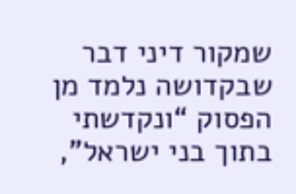שמקור דיני דבר שבקדושה נלמד מן הפסוק “ונקדשתי בתוך בני ישראל”,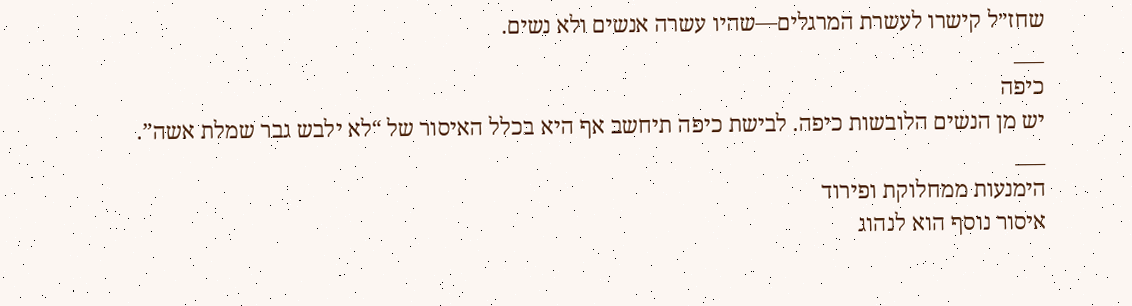שחז״ל קישרו לעשרת המרגלים—שהיו עשרה אנשים ולא נשים.
___
כיפה
יש מן הנשים הלובשות כיפה. לבישת כיפה תיחשב אף היא בכלל האיסור של “לא ילבש גבר שמלת אשה”.
___
הימנעות ממחלוקת ופירוד
איסור נוסף הוא לנהוג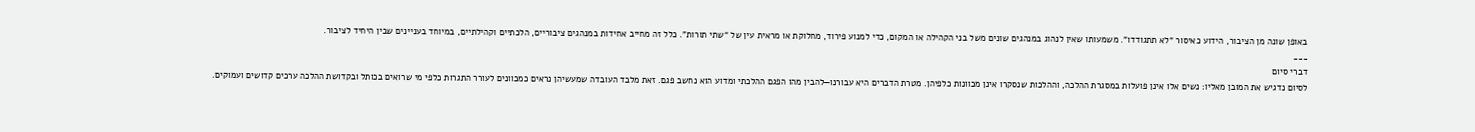באופן שונה מן הציבור, הידוע כאיסור “לא תתגודדו”. משמעותו שאין לנהוג במנהגים שונים משל בני הקהילה או המקום, כדי למנוע פירוד, מחלוקת או מראית עין של “שתי תורות”. כלל זה מחייב אחידות במנהגים ציבוריים, הלכתיים וקהילתיים, במיוחד בעניינים שבין היחיד לציבור.
___
דברי סיום
לסיום נדגיש את המובן מאליו: נשים אלו אינן פועלות במסגרת ההלכה, וההלכות שנסקרו אינן מכוונות כלפיהן. מטרת הדברים היא עבורנו—להבין מהו הפגם ההלכתי ומדוע הוא נחשב פגם. זאת מלבד העובדה שמעשיהן נראים כמכוונים לעורר התגרות כלפי מי שרואים בכותל ובקדושת ההלכה ערכים קדושים ועמוקים.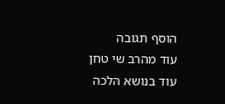הוסף תגובה
עוד מהרב שי טחן
עוד בנושא הלכה